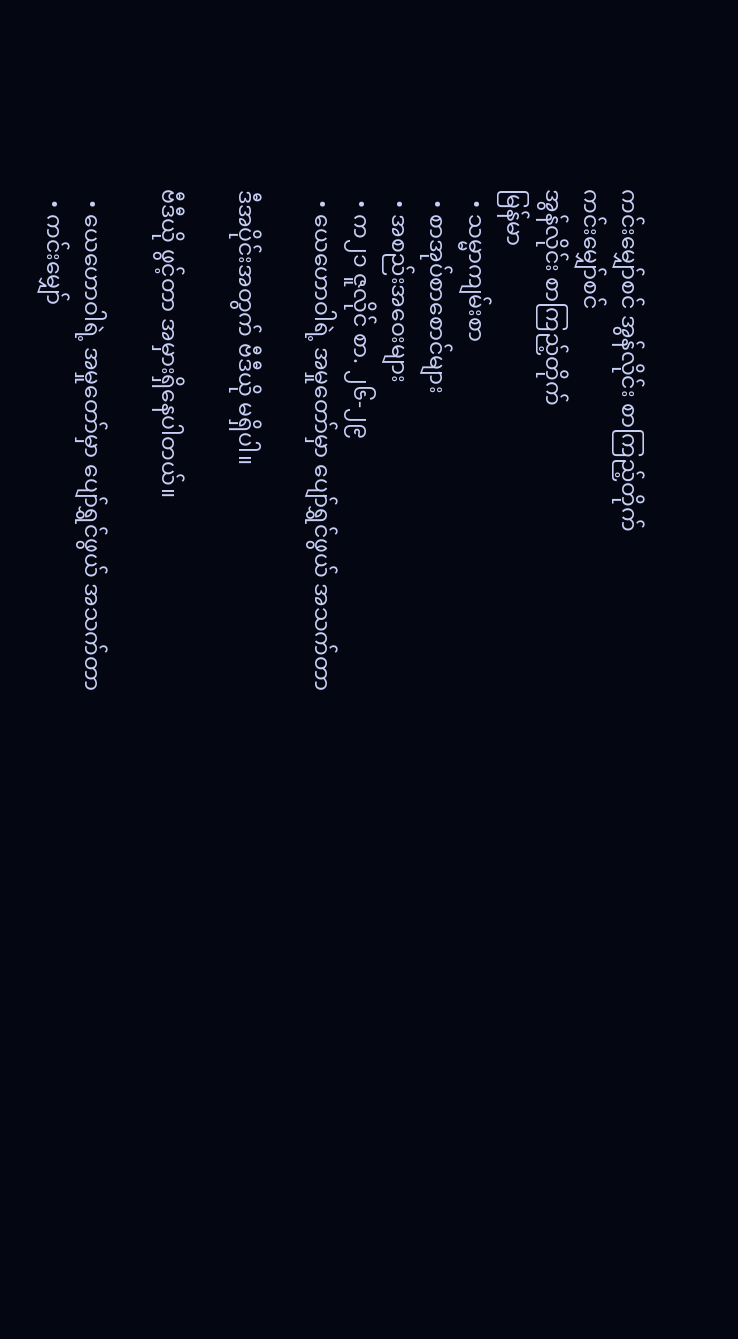ကင်းမျှော်စင် အွန်လိုင်း စာကြည့်တိုက်
ကင်းမျှော်စင်
အွန်လိုင်း စာကြည့်တိုက်
မြန်မာ
  • သမ္မာကျမ်းစာ
  • စာအုပ်စာစောင်များ
  • အစည်းအဝေးများ
  • က၂၁ ဇူလိုင် စာ. ၂၆-၂၉
  • ယေဟောဝါရဲ့ အမှုတော်မှာ ပျော်ရွှင်ဖွယ် အသက်တာ

ဒီအပိုင်းအတွက် ဗီဒီယို မရှိပါ။

ဗီဒီယို ဖွင့်တာ အမှားရှိနေပါတယ်။

  • ယေဟောဝါရဲ့ အမှုတော်မှာ ပျော်ရွှင်ဖွယ် အသက်တာ
  • ကင်းမျှော်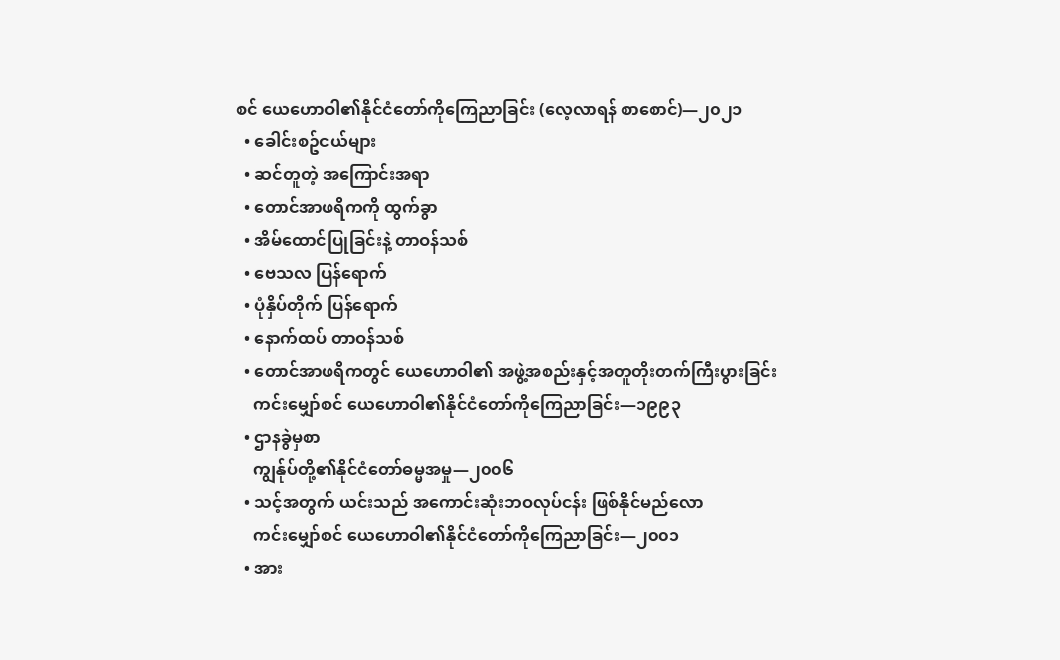စင် ယေဟောဝါ၏နိုင်ငံတော်ကိုကြေညာခြင်း (လေ့လာရန် စာစောင်)—၂၀၂၁
  • ခေါင်းစဥ်ငယ်များ
  • ဆင်တူတဲ့ အကြောင်းအရာ
  • တောင်အာဖရိကကို ထွက်ခွာ
  • အိမ်ထောင်ပြုခြင်းနဲ့ တာဝန်သစ်
  • ဗေသလ ပြန်ရောက်
  • ပုံနှိပ်တိုက် ပြန်ရောက်
  • နောက်ထပ် တာဝန်သစ်
  • တောင်အာဖရိကတွင် ယေဟောဝါ၏ အဖွဲ့အစည်းနှင့်အတူတိုးတက်ကြီးပွားခြင်း
    ကင်းမျှော်စင် ယေဟောဝါ၏နိုင်ငံတော်ကိုကြေညာခြင်း—၁၉၉၃
  • ဌာနခွဲမှစာ
    ကျွန်ုပ်တို့၏နိုင်ငံတော်ဓမ္မအမှု—၂၀၀၆
  • သင့်အတွက် ယင်းသည် အကောင်းဆုံးဘဝလုပ်ငန်း ဖြစ်နိုင်မည်လော
    ကင်းမျှော်စင် ယေဟောဝါ၏နိုင်ငံတော်ကိုကြေညာခြင်း—၂၀၀၁
  • အား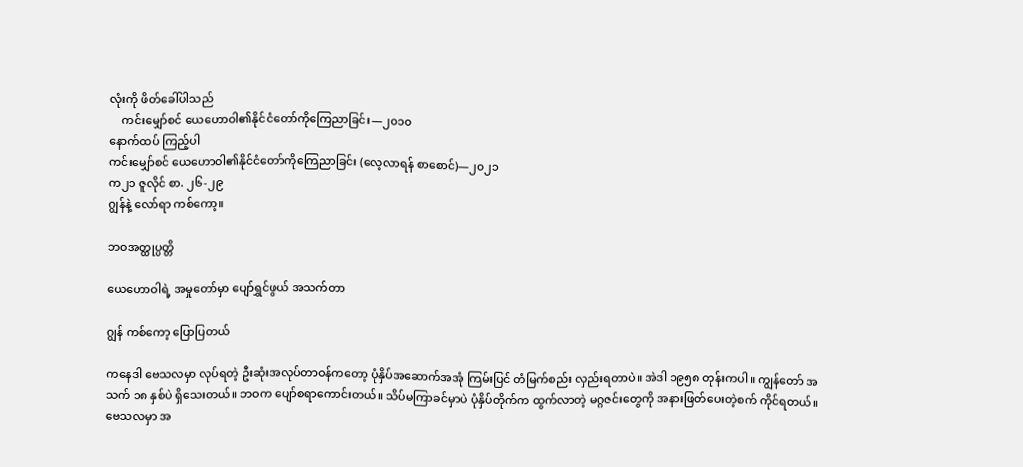လုံးကို ဖိတ်ခေါ်ပါသည်
    ကင်းမျှော်စင် ယေဟောဝါ၏နိုင်ငံတော်ကိုကြေညာခြင်း—၂၀၁၀
နောက်ထပ် ကြည့်ပါ
ကင်းမျှော်စင် ယေဟောဝါ၏နိုင်ငံတော်ကိုကြေညာခြင်း (လေ့လာရန် စာစောင်)—၂၀၂၁
က၂၁ ဇူလိုင် စာ. ၂၆-၂၉
ဂျွန်နဲ့ လော်ရာ ကစ်ကော့။

ဘဝအတ္ထုပ္ပတ္တိ

ယေဟောဝါရဲ့ အမှုတော်မှာ ပျော်ရွှင်ဖွယ် အသက်တာ

ဂျွန် ကစ်ကော့ ပြောပြတယ်

ကနေဒါ ဗေသလမှာ လုပ်ရတဲ့ ဦးဆုံးအလုပ်တာဝန်ကတော့ ပုံနှိပ်အဆောက်အအုံ ကြမ်းပြင် တံမြက်စည်း လှည်းရတာပဲ။ အဲဒါ ၁၉၅၈ တုန်းကပါ။ ကျွန်တော် အသက် ၁၈ နှစ်ပဲ ရှိသေးတယ်။ ဘဝက ပျော်စရာကောင်းတယ်။ သိပ်မကြာခင်မှာပဲ ပုံနှိပ်တိုက်က ထွက်လာတဲ့ မဂ္ဂဇင်းတွေကို အနားဖြတ်ပေးတဲ့စက် ကိုင်ရတယ်။ ဗေသလမှာ အ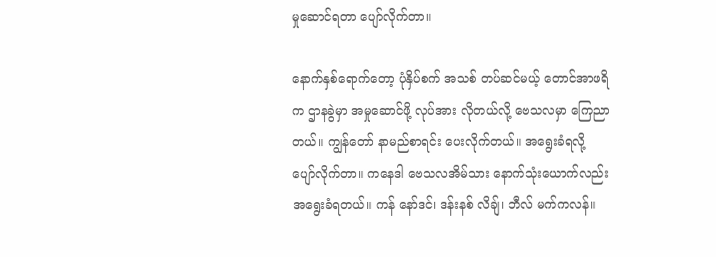မှုဆောင်ရတာ ပျော်လိုက်တာ။

နောက်နှစ်ရောက်တော့ ပုံနှိပ်စက် အသစ် တပ်ဆင်မယ့် တောင်အာဖရိက ဌာနခွဲမှာ အမှုဆောင်ဖို့ လုပ်အား လိုတယ်လို့ ဗေသလမှာ ကြေညာတယ်။ ကျွန်တော် နာမည်စာရင်း ပေးလိုက်တယ်။ အရွေးခံရလို့ ပျော်လိုက်တာ။ ကနေဒါ ဗေသလအိမ်သား နောက်သုံးယောက်လည်း အရွေးခံရတယ်။ ကန် နော်ဒင်၊ ဒန်းနစ် လိချ်၊ ဘီလ် မက်ကလန်။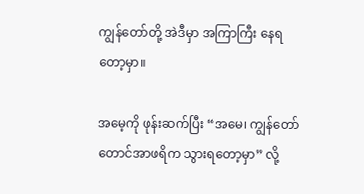ကျွန်တော်တို့ အဲဒီမှာ အကြာကြီး နေရတော့မှာ။

အမေ့ကို ဖုန်းဆက်ပြီး “အမေ၊ ကျွန်တော် တောင်အာဖရိက သွားရတော့မှာ” လို့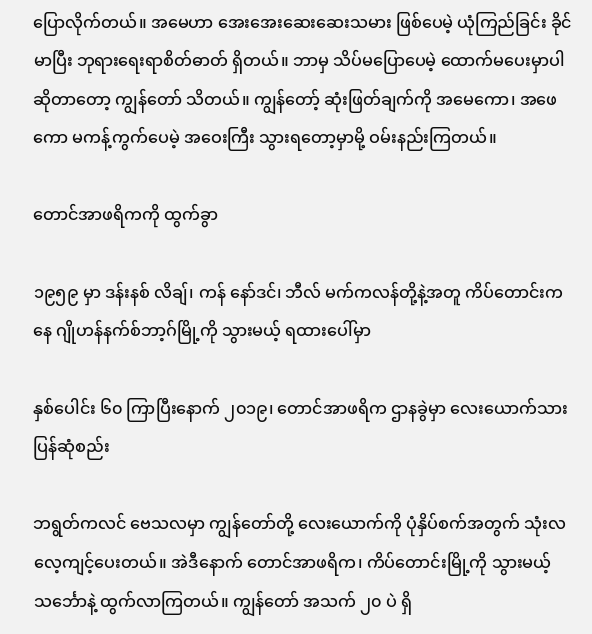ပြောလိုက်တယ်။ အမေဟာ အေးအေးဆေးဆေးသမား ဖြစ်ပေမဲ့ ယုံကြည်ခြင်း ခိုင်မာပြီး ဘုရားရေးရာစိတ်ဓာတ် ရှိတယ်။ ဘာမှ သိပ်မပြောပေမဲ့ ထောက်မပေးမှာပါဆိုတာတော့ ကျွန်တော် သိတယ်။ ကျွန်တော့် ဆုံးဖြတ်ချက်ကို အမေကော၊ အဖေကော မကန့်ကွက်ပေမဲ့ အဝေးကြီး သွားရတော့မှာမို့ ဝမ်းနည်းကြတယ်။

တောင်အာဖရိကကို ထွက်ခွာ

၁၉၅၉ မှာ ဒန်းနစ် လိချ်၊ ကန် နော်ဒင်၊ ဘီလ် မက်ကလန်တို့နဲ့အတူ ကိပ်တောင်းကနေ ဂျိုဟန်နက်စ်ဘာ့ဂ်မြို့ကို သွားမယ့် ရထားပေါ်မှာ

နှစ်ပေါင်း ၆၀ ကြာပြီးနောက် ၂၀၁၉၊ တောင်အာဖရိက ဌာနခွဲမှာ လေးယောက်သား ပြန်ဆုံစည်း

ဘရွတ်ကလင် ဗေသလမှာ ကျွန်တော်တို့ လေးယောက်ကို ပုံနှိပ်စက်အတွက် သုံးလ လေ့ကျင့်ပေးတယ်။ အဲဒီနောက် တောင်အာဖရိက၊ ကိပ်တောင်းမြို့ကို သွားမယ့် သင်္ဘောနဲ့ ထွက်လာကြတယ်။ ကျွန်တော် အသက် ၂၀ ပဲ ရှိ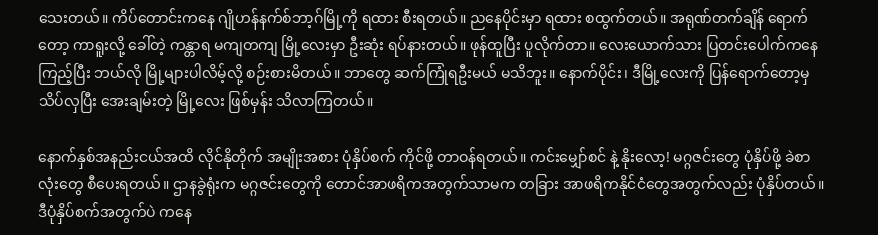သေးတယ်။ ကိပ်တောင်းကနေ ဂျိုဟန်နက်စ်ဘာ့ဂ်မြို့ကို ရထား စီးရတယ်။ ညနေပိုင်းမှာ ရထား စထွက်တယ်။ အရုဏ်တက်ချိန် ရောက်တော့ ကာရူးလို့ ခေါ်တဲ့ ကန္တာရ မကျတကျ မြို့လေးမှာ ဦးဆုံး ရပ်နားတယ်။ ဖုန်ထူပြီး ပူလိုက်တာ။ လေးယောက်သား ပြတင်းပေါက်ကနေ ကြည့်ပြီး ဘယ်လို မြို့များပါလိမ့်လို့ စဉ်းစားမိတယ်။ ဘာတွေ ဆက်ကြုံရဦးမယ် မသိဘူး။ နောက်ပိုင်း၊ ဒီမြို့လေးကို ပြန်ရောက်တော့မှ သိပ်လှပြီး အေးချမ်းတဲ့ မြို့လေး ဖြစ်မှန်း သိလာကြတယ်။

နောက်နှစ်အနည်းငယ်အထိ လိုင်နိုတိုက် အမျိုးအစား ပုံနှိပ်စက် ကိုင်ဖို့ တာဝန်ရတယ်။ ကင်းမျှော်စင် နဲ့ နိုးလော့! မဂ္ဂဇင်းတွေ ပုံနှိပ်ဖို့ ခဲစာလုံးတွေ စီပေးရတယ်။ ဌာနခွဲရုံးက မဂ္ဂဇင်းတွေကို တောင်အာဖရိကအတွက်သာမက တခြား အာဖရိကနိုင်ငံတွေအတွက်လည်း ပုံနှိပ်တယ်။ ဒီပုံနှိပ်စက်အတွက်ပဲ ကနေ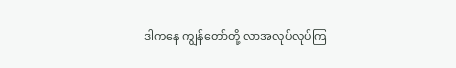ဒါကနေ ကျွန်တော်တို့ လာအလုပ်လုပ်ကြ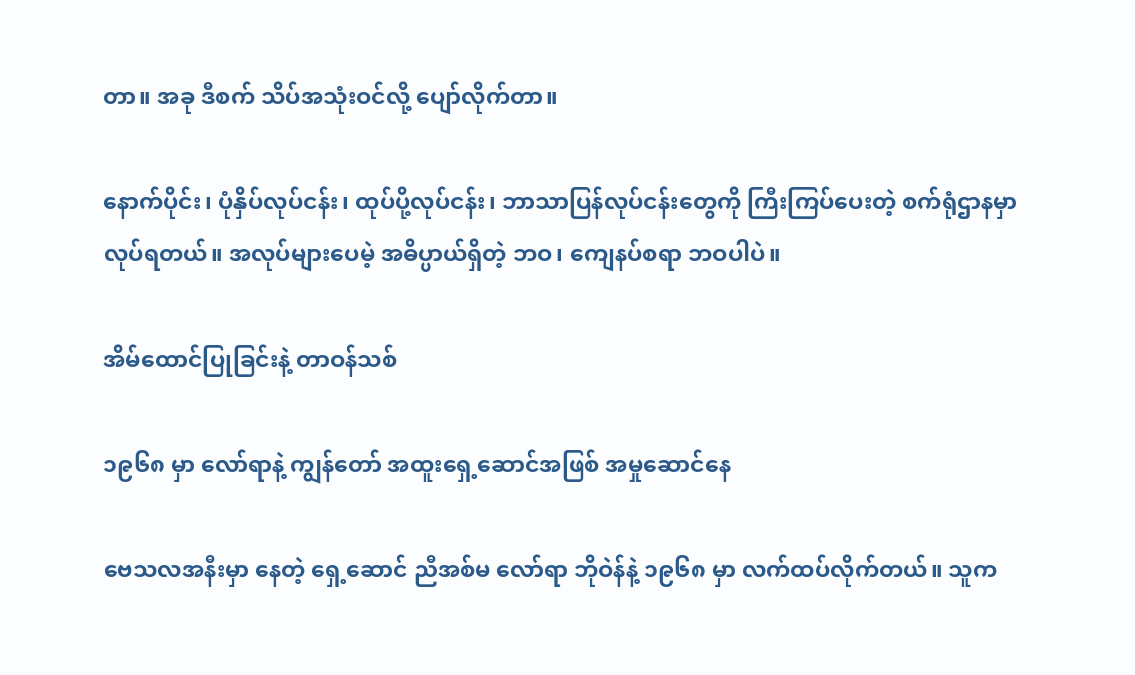တာ။ အခု ဒီစက် သိပ်အသုံးဝင်လို့ ပျော်လိုက်တာ။

နောက်ပိုင်း၊ ပုံနှိပ်လုပ်ငန်း၊ ထုပ်ပို့လုပ်ငန်း၊ ဘာသာပြန်လုပ်ငန်းတွေကို ကြီးကြပ်ပေးတဲ့ စက်ရုံဌာနမှာ လုပ်ရတယ်။ အလုပ်များပေမဲ့ အဓိပ္ပာယ်ရှိတဲ့ ဘဝ၊ ကျေနပ်စရာ ဘဝပါပဲ။

အိမ်ထောင်ပြုခြင်းနဲ့ တာဝန်သစ်

၁၉၆၈ မှာ လော်ရာနဲ့ ကျွန်တော် အထူးရှေ့ဆောင်အဖြစ် အမှုဆောင်နေ

ဗေသလအနီးမှာ နေတဲ့ ရှေ့ဆောင် ညီအစ်မ လော်ရာ ဘိုဝဲန်နဲ့ ၁၉၆၈ မှာ လက်ထပ်လိုက်တယ်။ သူက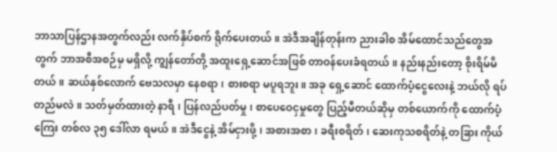ဘာသာပြန်ဌာနအတွက်လည်း လက်နှိပ်စက် ရိုက်ပေးတယ်။ အဲဒီအချိန်တုန်းက ညားခါစ အိမ်ထောင်သည်တွေအတွက် ဘာအစီအစဉ်မှ မရှိလို့ ကျွန်တော်တို့ အထူးရှေ့ဆောင်အဖြစ် တာဝန်ပေးခံရတယ်။ နည်းနည်းတော့ စိုးရိမ်မိတယ်။ ဆယ်နှစ်လောက် ဗေသလမှာ နေစရာ၊ စားစရာ မပူရဘူး။ အခု ရှေ့ဆောင် ထောက်ပံ့ငွေလေးနဲ့ ဘယ်လို ရပ်တည်မလဲ။ သတ်မှတ်ထားတဲ့ နာရီ၊ ပြန်လည်ပတ်မှု၊ စာပေဝေငှမှုတွေ ပြည့်မီတယ်ဆိုမှ တစ်ယောက်ကို ထောက်ပံ့ကြေး တစ်လ ၃၅ ဒေါ်လာ ရမယ်။ အဲဒီငွေနဲ့ အိမ်ငှားဖို့၊ အစားအစာ၊ ခရီးစရိတ်၊ ဆေးကုသစရိတ်နဲ့ တခြား ကိုယ်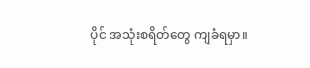ပိုင် အသုံးစရိတ်တွေ ကျခံရမှာ။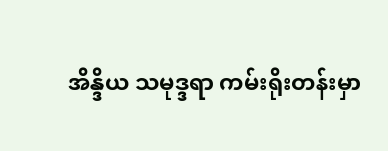အိန္ဒိယ သမုဒ္ဒရာ ကမ်းရိုးတန်းမှာ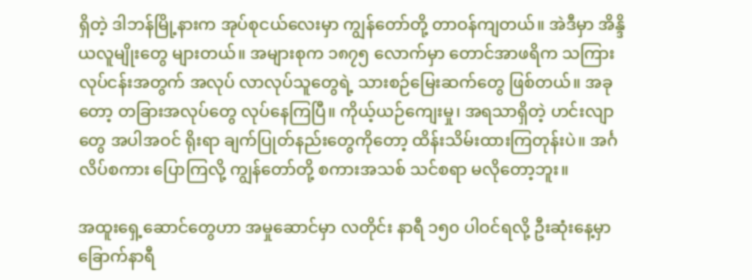ရှိတဲ့ ဒါဘန်မြို့နားက အုပ်စုငယ်လေးမှာ ကျွန်တော်တို့ တာဝန်ကျတယ်။ အဲဒီမှာ အိန္ဒိယလူမျိုးတွေ များတယ်။ အများစုက ၁၈၇၅ လောက်မှာ တောင်အာဖရိက သကြားလုပ်ငန်းအတွက် အလုပ် လာလုပ်သူတွေရဲ့ သားစဉ်မြေးဆက်တွေ ဖြစ်တယ်။ အခုတော့ တခြားအလုပ်တွေ လုပ်နေကြပြီ။ ကိုယ့်ယဉ်ကျေးမှု၊ အရသာရှိတဲ့ ဟင်းလျာတွေ အပါအဝင် ရိုးရာ ချက်ပြုတ်နည်းတွေကိုတော့ ထိန်းသိမ်းထားကြတုန်းပဲ။ အင်္ဂလိပ်စကား ပြောကြလို့ ကျွန်တော်တို့ စကားအသစ် သင်စရာ မလိုတော့ဘူး။

အထူးရှေ့ဆောင်တွေဟာ အမှုဆောင်မှာ လတိုင်း နာရီ ၁၅၀ ပါဝင်ရလို့ ဦးဆုံးနေ့မှာ ခြောက်နာရီ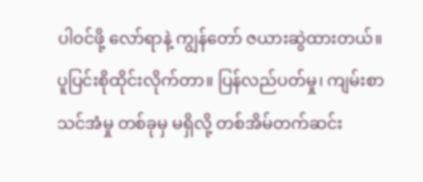ပါဝင်ဖို့ လော်ရာနဲ့ ကျွန်တော် ဇယားဆွဲထားတယ်။ ပူပြင်းစိုထိုင်းလိုက်တာ။ ပြန်လည်ပတ်မှု၊ ကျမ်းစာသင်အံမှု တစ်ခုမှ မရှိလို့ တစ်အိမ်တက်ဆင်း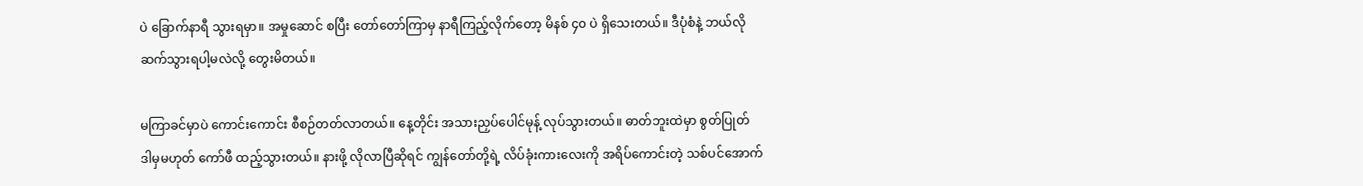ပဲ ခြောက်နာရီ သွားရမှာ။ အမှုဆောင် စပြီး တော်တော်ကြာမှ နာရီကြည့်လိုက်တော့ မိနစ် ၄၀ ပဲ ရှိသေးတယ်။ ဒီပုံစံနဲ့ ဘယ်လို ဆက်သွားရပါ့မလဲလို့ တွေးမိတယ်။

မကြာခင်မှာပဲ ကောင်းကောင်း စီစဉ်တတ်လာတယ်။ နေ့တိုင်း အသားညှပ်ပေါင်မုန့် လုပ်သွားတယ်။ ဓာတ်ဘူးထဲမှာ စွတ်ပြုတ် ဒါမှမဟုတ် ကော်ဖီ ထည့်သွားတယ်။ နားဖို့ လိုလာပြီဆိုရင် ကျွန်တော်တို့ရဲ့ လိပ်ခုံးကားလေးကို အရိပ်ကောင်းတဲ့ သစ်ပင်အောက်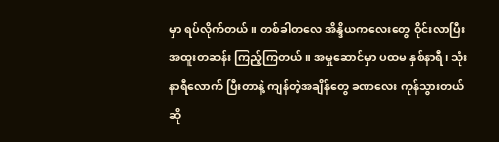မှာ ရပ်လိုက်တယ်။ တစ်ခါတလေ အိန္ဒိယကလေးတွေ ဝိုင်းလာပြီး အထူးတဆန်း ကြည့်ကြတယ်။ အမှုဆောင်မှာ ပထမ နှစ်နာရီ၊ သုံးနာရီလောက် ပြီးတာနဲ့ ကျန်တဲ့အချိန်တွေ ခဏလေး ကုန်သွားတယ်ဆို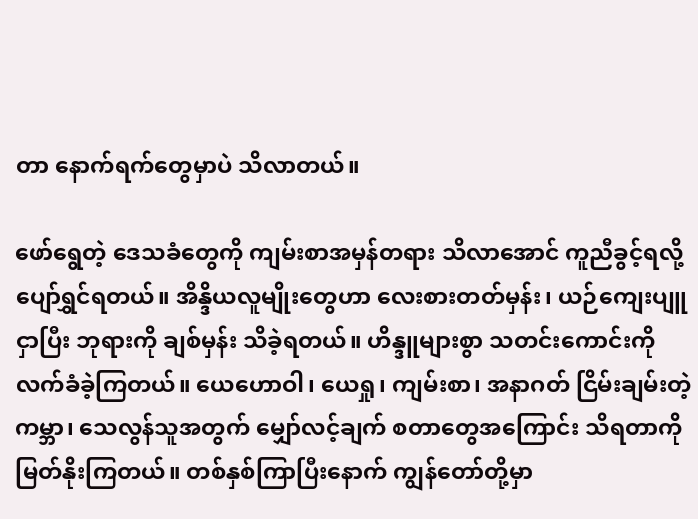တာ နောက်ရက်တွေမှာပဲ သိလာတယ်။

ဖော်ရွေတဲ့ ဒေသခံတွေကို ကျမ်းစာအမှန်တရား သိလာအောင် ကူညီခွင့်ရလို့ ပျော်ရွှင်ရတယ်။ အိန္ဒိယလူမျိုးတွေဟာ လေးစားတတ်မှန်း၊ ယဉ်ကျေးပျူငှာပြီး ဘုရားကို ချစ်မှန်း သိခဲ့ရတယ်။ ဟိန္ဒူများစွာ သတင်းကောင်းကို လက်ခံခဲ့ကြတယ်။ ယေဟောဝါ၊ ယေရှု၊ ကျမ်းစာ၊ အနာဂတ် ငြိမ်းချမ်းတဲ့ ကမ္ဘာ၊ သေလွန်သူအတွက် မျှော်လင့်ချက် စတာတွေအကြောင်း သိရတာကို မြတ်နိုးကြတယ်။ တစ်နှစ်ကြာပြီးနောက် ကျွန်တော်တို့မှာ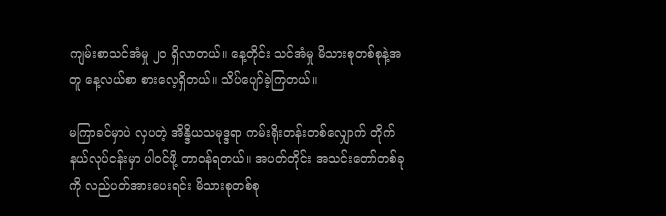ကျမ်းစာသင်အံမှု ၂၀ ရှိလာတယ်။ နေ့တိုင်း သင်အံမှု မိသားစုတစ်စုနဲ့အတူ နေ့လယ်စာ စားလေ့ရှိတယ်။ သိပ်ပျော်ခဲ့ကြတယ်။

မကြာခင်မှာပဲ လှပတဲ့ အိန္ဒိယသမုဒ္ဒရာ ကမ်းရိုးတန်းတစ်လျှောက် တိုက်နယ်လုပ်ငန်းမှာ ပါဝင်ဖို့ တာဝန်ရတယ်။ အပတ်တိုင်း အသင်းတော်တစ်ခုကို လည်ပတ်အားပေးရင်း မိသားစုတစ်စု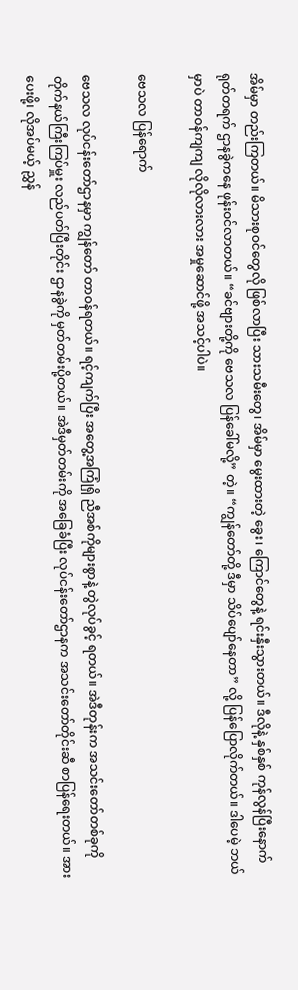အိမ်မှာ တည်းကြတယ်။ မိသားစုဝင်တွေလို ဖြစ်လာပြီး သားသမီးတွေ၊ အိမ်မှာ မွေးထားတဲ့ ခွေး၊ ကြောင်တွေနဲ့ ရင်းနှီးသွားတယ်။ ဒီလိုနဲ့ နှစ်နှစ် ကုန်လွန်ပြီးနောက် ရုတ်တရက် ဌာနခွဲကနေ ဖုန်းဝင်လာတယ်။ “ခင်ဗျားတို့ကို ဗေသလ ပြန်ခေါ်မလို့” တဲ့။ “ကျွန်တော်တို့ ဒီမှာ သိပ်ပျော်နေတာ” လို့ ပြန်ပြောလိုက်တယ်။ ဒါပေမဲ့ ဘယ်မှာပဲ တာဝန်ကျကျ လိုလိုလားလား အမှုဆောင်ဖို့ အသင့်ပါပဲ။

ဗေသလ ပြန်ရောက်

ဗေသလ လုပ်ငန်းတော်ဌာနမှာ ကျွန်တော် တာဝန်ရတယ်။ ရင့်ကျက်ပြီး အတွေ့အကြုံရှိ ညီအစ်ကိုများစွာနဲ့ တွဲလုပ်ခွင့် ရတယ်။ အဲဒီတုန်းက အသင်းတော်တစ်ခုကို တိုက်နယ်ကြီးကြပ်မှူး လည်ပတ်ပြီးတိုင်း ဌာနခွဲကို မှတ်တမ်းပို့တယ်။ အဲဒီမှတ်တမ်းကို အခြေခံပြီး လုပ်ငန်းတော်ဌာနက အသင်းတော်တိုင်းဆီ စာပြန်ရေးတယ်။ အားပေးဖို့၊ လိုအပ်မယ့် ညွှန်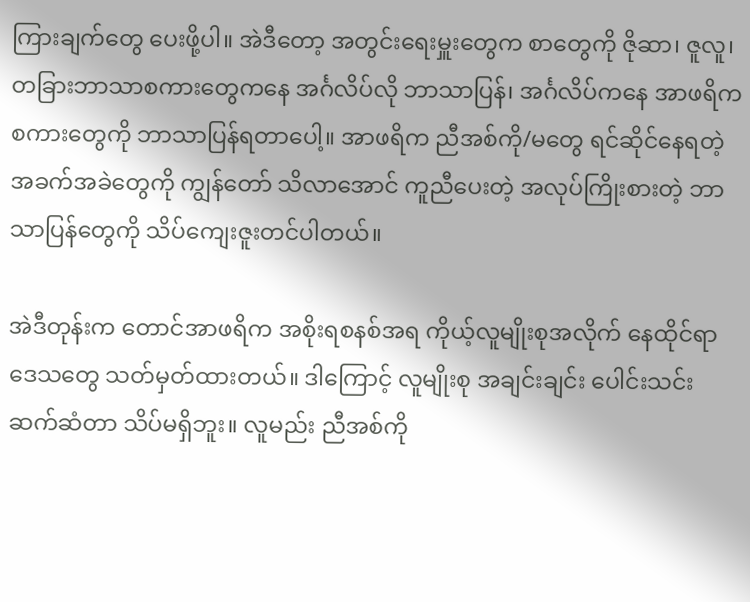ကြားချက်တွေ ပေးဖို့ပါ။ အဲဒီတော့ အတွင်းရေးမှူးတွေက စာတွေကို ဇိုဆာ၊ ဇူလူ၊ တခြားဘာသာစကားတွေကနေ အင်္ဂလိပ်လို ဘာသာပြန်၊ အင်္ဂလိပ်ကနေ အာဖရိကစကားတွေကို ဘာသာပြန်ရတာပေါ့။ အာဖရိက ညီအစ်ကို/မတွေ ရင်ဆိုင်နေရတဲ့ အခက်အခဲတွေကို ကျွန်တော် သိလာအောင် ကူညီပေးတဲ့ အလုပ်ကြိုးစားတဲ့ ဘာသာပြန်တွေကို သိပ်ကျေးဇူးတင်ပါတယ်။

အဲဒီတုန်းက တောင်အာဖရိက အစိုးရစနစ်အရ ကိုယ့်လူမျိုးစုအလိုက် နေထိုင်ရာဒေသတွေ သတ်မှတ်ထားတယ်။ ဒါကြောင့် လူမျိုးစု အချင်းချင်း ပေါင်းသင်းဆက်ဆံတာ သိပ်မရှိဘူး။ လူမည်း ညီအစ်ကို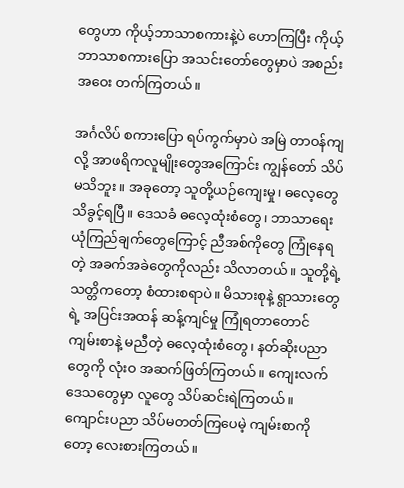တွေဟာ ကိုယ့်ဘာသာစကားနဲ့ပဲ ဟောကြပြီး ကိုယ့်ဘာသာစကားပြော အသင်းတော်တွေမှာပဲ အစည်းအဝေး တက်ကြတယ်။

အင်္ဂလိပ် စကားပြော ရပ်ကွက်မှာပဲ အမြဲ တာဝန်ကျလို့ အာဖရိကလူမျိုးတွေအကြောင်း ကျွန်တော် သိပ်မသိဘူး။ အခုတော့ သူတို့ယဉ်ကျေးမှု၊ ဓလေ့တွေ သိခွင့်ရပြီ။ ဒေသခံ ဓလေ့ထုံးစံတွေ၊ ဘာသာရေး ယုံကြည်ချက်တွေကြောင့် ညီအစ်ကိုတွေ ကြုံနေရတဲ့ အခက်အခဲတွေကိုလည်း သိလာတယ်။ သူတို့ရဲ့ သတ္တိကတော့ စံထားစရာပဲ။ မိသားစုနဲ့ ရွာသားတွေရဲ့ အပြင်းအထန် ဆန့်ကျင်မှု ကြုံရတာတောင် ကျမ်းစာနဲ့ မညီတဲ့ ဓလေ့ထုံးစံတွေ၊ နတ်ဆိုးပညာတွေကို လုံးဝ အဆက်ဖြတ်ကြတယ်။ ကျေးလက်ဒေသတွေမှာ လူတွေ သိပ်ဆင်းရဲကြတယ်။ ကျောင်းပညာ သိပ်မတတ်ကြပေမဲ့ ကျမ်းစာကိုတော့ လေးစားကြတယ်။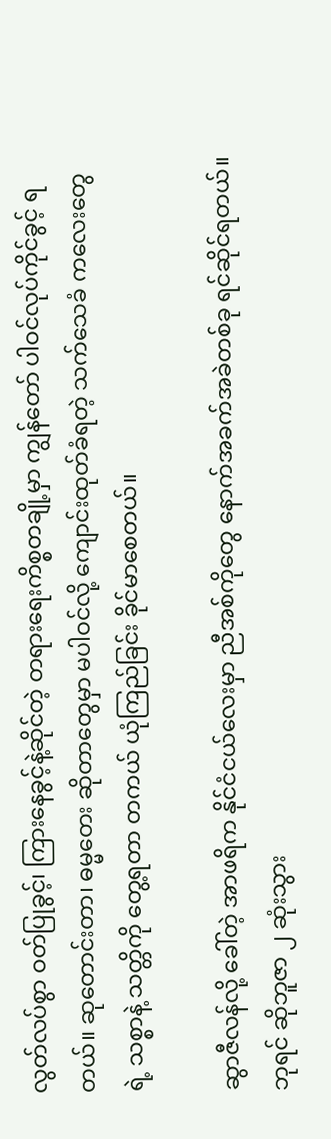လွတ်လပ်စွာ ဝတ်ပြုခွင့်၊ ကြားနေခွင့်နဲ့ဆိုင်တဲ့ တရားရေးကိစ္စတချို့မှာ ကျွန်တော် ပါဝင်လုပ်ကိုင်ခွင့် ရတယ်။ ဆုတောင်းတာ၊ ဓမ္မတေး ဆိုတာတွေမှာ မပါဝင်လို့ ကျောင်းထုတ်ခံရတဲ့ သက်သေခံ ကလေးတွေရဲ့ သစ္စာနဲ့ သတ္တိကို တွေ့ရတာ တကယ် ယုံကြည်ခြင်း ခိုင်မာစေတယ်။

ဆွာဇီလန်လို့ ခေါ်တဲ့ အာဖရိက နိုင်ငံငယ်လေးမှာ ညီအစ်ကိုတွေ နောက်အခက်အခဲတစ်ခု ရင်ဆိုင်ရတယ်။ ဘုရင် ဆိုဘူဇာ ၂ ဆုံးသွား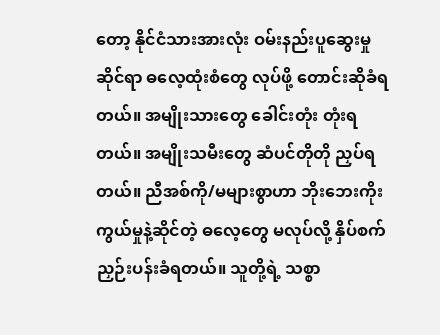တော့ နိုင်ငံသားအားလုံး ဝမ်းနည်းပူဆွေးမှုဆိုင်ရာ ဓလေ့ထုံးစံတွေ လုပ်ဖို့ တောင်းဆိုခံရတယ်။ အမျိုးသားတွေ ခေါင်းတုံး တုံးရတယ်။ အမျိုးသမီးတွေ ဆံပင်တိုတို ညှပ်ရတယ်။ ညီအစ်ကို/မများစွာဟာ ဘိုးဘေးကိုးကွယ်မှုနဲ့ဆိုင်တဲ့ ဓလေ့တွေ မလုပ်လို့ နှိပ်စက်ညှဉ်းပန်းခံရတယ်။ သူတို့ရဲ့ သစ္စာ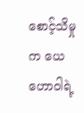စောင့်သိမှုက ယေဟောဝါရဲ့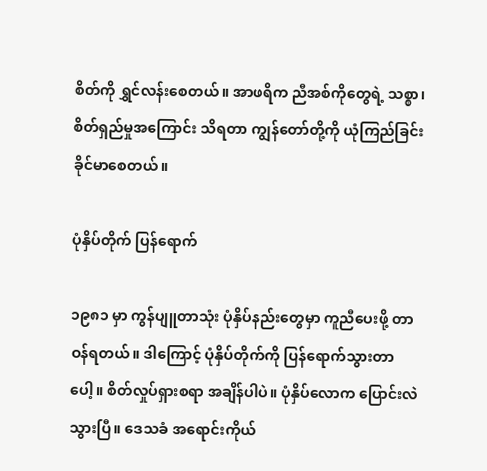စိတ်ကို ရွှင်လန်းစေတယ်။ အာဖရိက ညီအစ်ကိုတွေရဲ့ သစ္စာ၊ စိတ်ရှည်မှုအကြောင်း သိရတာ ကျွန်တော်တို့ကို ယုံကြည်ခြင်း ခိုင်မာစေတယ်။

ပုံနှိပ်တိုက် ပြန်ရောက်

၁၉၈၁ မှာ ကွန်ပျူတာသုံး ပုံနှိပ်နည်းတွေမှာ ကူညီပေးဖို့ တာဝန်ရတယ်။ ဒါကြောင့် ပုံနှိပ်တိုက်ကို ပြန်ရောက်သွားတာပေါ့။ စိတ်လှုပ်ရှားစရာ အချိန်ပါပဲ။ ပုံနှိပ်လောက ပြောင်းလဲသွားပြီ။ ဒေသခံ အရောင်းကိုယ်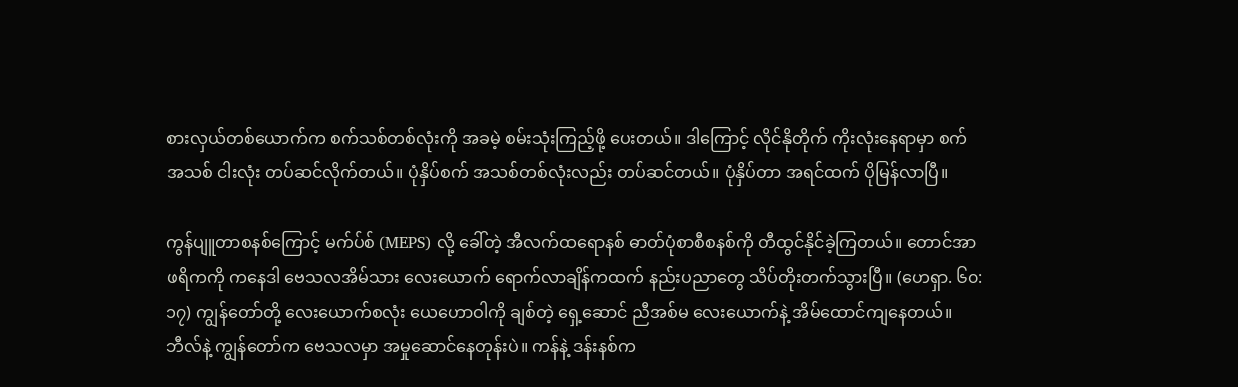စားလှယ်တစ်ယောက်က စက်သစ်တစ်လုံးကို အခမဲ့ စမ်းသုံးကြည့်ဖို့ ပေးတယ်။ ဒါကြောင့် လိုင်နိုတိုက် ကိုးလုံးနေရာမှာ စက်အသစ် ငါးလုံး တပ်ဆင်လိုက်တယ်။ ပုံနှိပ်စက် အသစ်တစ်လုံးလည်း တပ်ဆင်တယ်။ ပုံနှိပ်တာ အရင်ထက် ပိုမြန်လာပြီ။

ကွန်ပျူတာစနစ်ကြောင့် မက်ပ်စ် (MEPS) လို့ ခေါ်တဲ့ အီလက်ထရောနစ် ဓာတ်ပုံစာစီစနစ်ကို တီထွင်နိုင်ခဲ့ကြတယ်။ တောင်အာဖရိကကို ကနေဒါ ဗေသလအိမ်သား လေးယောက် ရောက်လာချိန်ကထက် နည်းပညာတွေ သိပ်တိုးတက်သွားပြီ။ (ဟေရှာ. ၆၀:၁၇) ကျွန်တော်တို့ လေးယောက်စလုံး ယေဟောဝါကို ချစ်တဲ့ ရှေ့ဆောင် ညီအစ်မ လေးယောက်နဲ့ အိမ်ထောင်ကျနေတယ်။ ဘီလ်နဲ့ ကျွန်တော်က ဗေသလမှာ အမှုဆောင်နေတုန်းပဲ။ ကန်နဲ့ ဒန်းနစ်က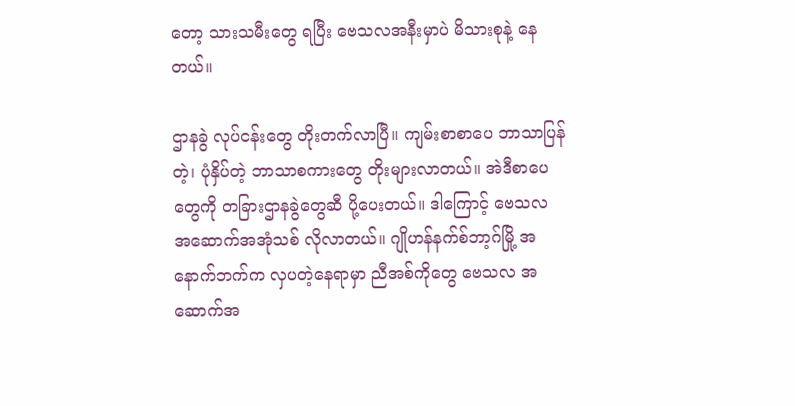တော့ သားသမီးတွေ ရပြီး ဗေသလအနီးမှာပဲ မိသားစုနဲ့ နေတယ်။

ဌာနခွဲ လုပ်ငန်းတွေ တိုးတက်လာပြီ။ ကျမ်းစာစာပေ ဘာသာပြန်တဲ့၊ ပုံနှိပ်တဲ့ ဘာသာစကားတွေ တိုးများလာတယ်။ အဲဒီစာပေတွေကို တခြားဌာနခွဲတွေဆီ ပို့ပေးတယ်။ ဒါကြောင့် ဗေသလ အဆောက်အအုံသစ် လိုလာတယ်။ ဂျိုဟန်နက်စ်ဘာ့ဂ်မြို့ အနောက်ဘက်က လှပတဲ့နေရာမှာ ညီအစ်ကိုတွေ ဗေသလ အဆောက်အ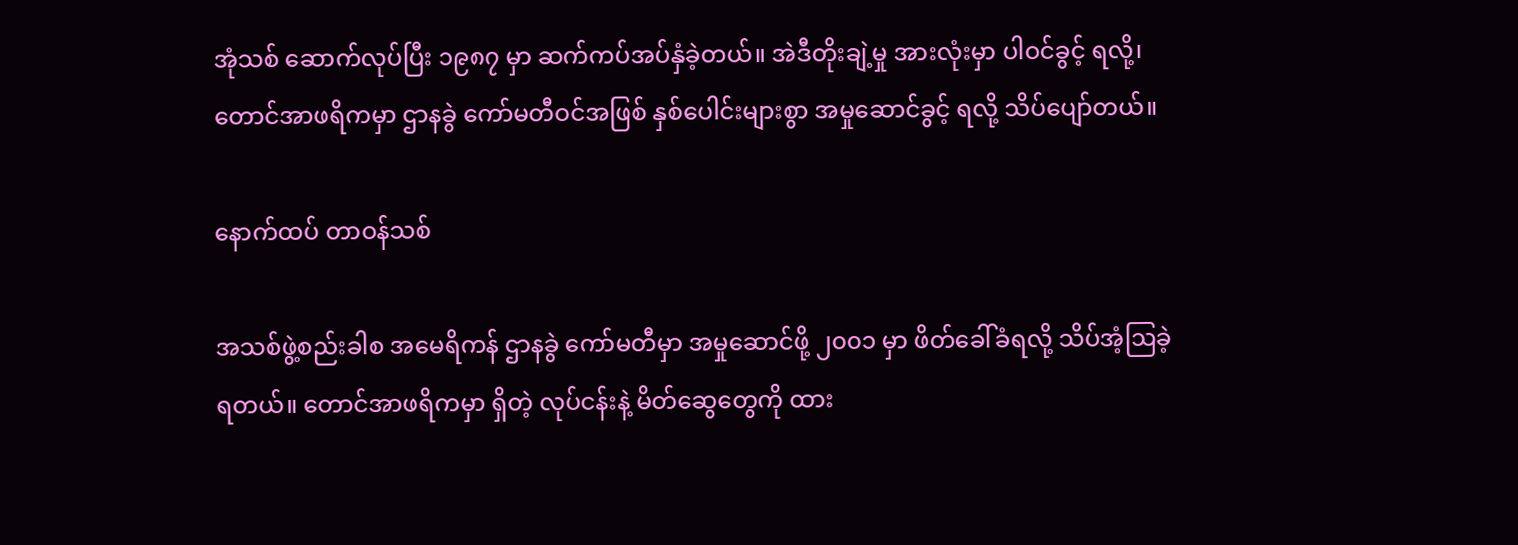အုံသစ် ဆောက်လုပ်ပြီး ၁၉၈၇ မှာ ဆက်ကပ်အပ်နှံခဲ့တယ်။ အဲဒီတိုးချဲ့မှု အားလုံးမှာ ပါဝင်ခွင့် ရလို့၊ တောင်အာဖရိကမှာ ဌာနခွဲ ကော်မတီဝင်အဖြစ် နှစ်ပေါင်းများစွာ အမှုဆောင်ခွင့် ရလို့ သိပ်ပျော်တယ်။

နောက်ထပ် တာဝန်သစ်

အသစ်ဖွဲ့စည်းခါစ အမေရိကန် ဌာနခွဲ ကော်မတီမှာ အမှုဆောင်ဖို့ ၂၀၀၁ မှာ ဖိတ်ခေါ်ခံရလို့ သိပ်အံ့ဩခဲ့ရတယ်။ တောင်အာဖရိကမှာ ရှိတဲ့ လုပ်ငန်းနဲ့ မိတ်ဆွေတွေကို ထား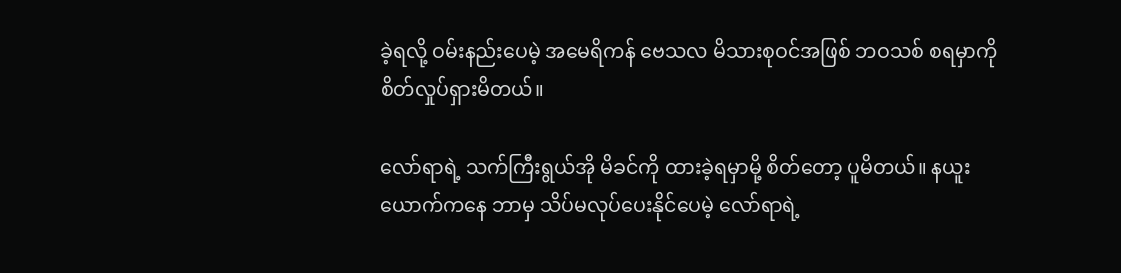ခဲ့ရလို့ ဝမ်းနည်းပေမဲ့ အမေရိကန် ဗေသလ မိသားစုဝင်အဖြစ် ဘဝသစ် စရမှာကို စိတ်လှုပ်ရှားမိတယ်။

လော်ရာရဲ့ သက်ကြီးရွယ်အို မိခင်ကို ထားခဲ့ရမှာမို့ စိတ်တော့ ပူမိတယ်။ နယူးယောက်ကနေ ဘာမှ သိပ်မလုပ်ပေးနိုင်ပေမဲ့ လော်ရာရဲ့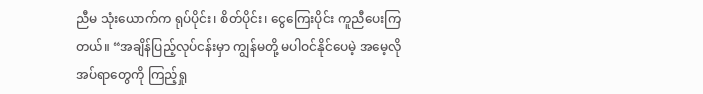ညီမ သုံးယောက်က ရုပ်ပိုင်း၊ စိတ်ပိုင်း၊ ငွေကြေးပိုင်း ကူညီပေးကြတယ်။ “အချိန်ပြည့်လုပ်ငန်းမှာ ကျွန်မတို့ မပါဝင်နိုင်ပေမဲ့ အမေ့လိုအပ်ရာတွေကို ကြည့်ရှု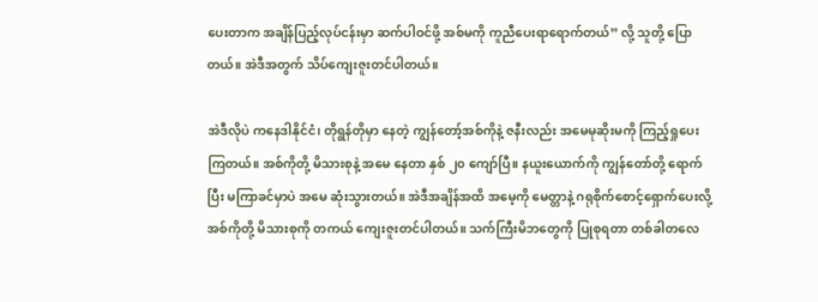ပေးတာက အချိန်ပြည့်လုပ်ငန်းမှာ ဆက်ပါဝင်ဖို့ အစ်မကို ကူညီပေးရာရောက်တယ်” လို့ သူတို့ ပြောတယ်။ အဲဒီအတွက် သိပ်ကျေးဇူးတင်ပါတယ်။

အဲဒီလိုပဲ ကနေဒါနိုင်ငံ၊ တိုရွန်တိုမှာ နေတဲ့ ကျွန်တော့်အစ်ကိုနဲ့ ဇနီးလည်း အမေမုဆိုးမကို ကြည့်ရှုပေးကြတယ်။ အစ်ကိုတို့ မိသားစုနဲ့ အမေ နေတာ နှစ် ၂၀ ကျော်ပြီ။ နယူးယောက်ကို ကျွန်တော်တို့ ရောက်ပြီး မကြာခင်မှာပဲ အမေ ဆုံးသွားတယ်။ အဲဒီအချိန်အထိ အမေ့ကို မေတ္တာနဲ့ ဂရုစိုက်စောင့်ရှောက်ပေးလို့ အစ်ကိုတို့ မိသားစုကို တကယ် ကျေးဇူးတင်ပါတယ်။ သက်ကြီးမိဘတွေကို ပြုစုရတာ တစ်ခါတလေ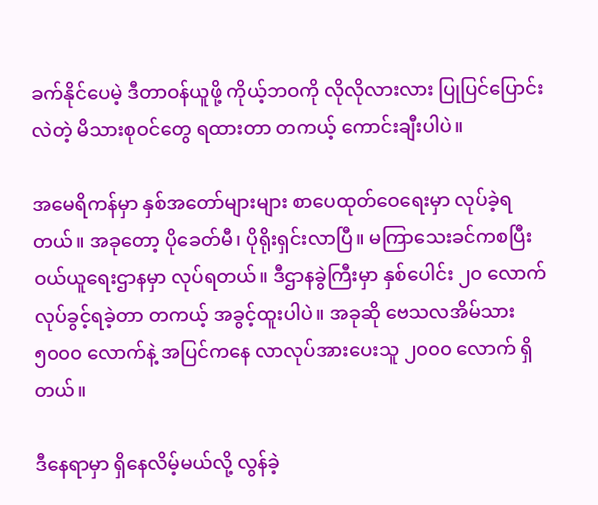ခက်နိုင်ပေမဲ့ ဒီတာဝန်ယူဖို့ ကိုယ့်ဘဝကို လိုလိုလားလား ပြုပြင်ပြောင်းလဲတဲ့ မိသားစုဝင်တွေ ရထားတာ တကယ့် ကောင်းချီးပါပဲ။

အမေရိကန်မှာ နှစ်အတော်များများ စာပေထုတ်ဝေရေးမှာ လုပ်ခဲ့ရတယ်။ အခုတော့ ပိုခေတ်မီ၊ ပိုရိုးရှင်းလာပြီ။ မကြာသေးခင်ကစပြီး ဝယ်ယူရေးဌာနမှာ လုပ်ရတယ်။ ဒီဌာနခွဲကြီးမှာ နှစ်ပေါင်း ၂၀ လောက် လုပ်ခွင့်ရခဲ့တာ တကယ့် အခွင့်ထူးပါပဲ။ အခုဆို ဗေသလအိမ်သား ၅၀၀၀ လောက်နဲ့ အပြင်ကနေ လာလုပ်အားပေးသူ ၂၀၀၀ လောက် ရှိတယ်။

ဒီနေရာမှာ ရှိနေလိမ့်မယ်လို့ လွန်ခဲ့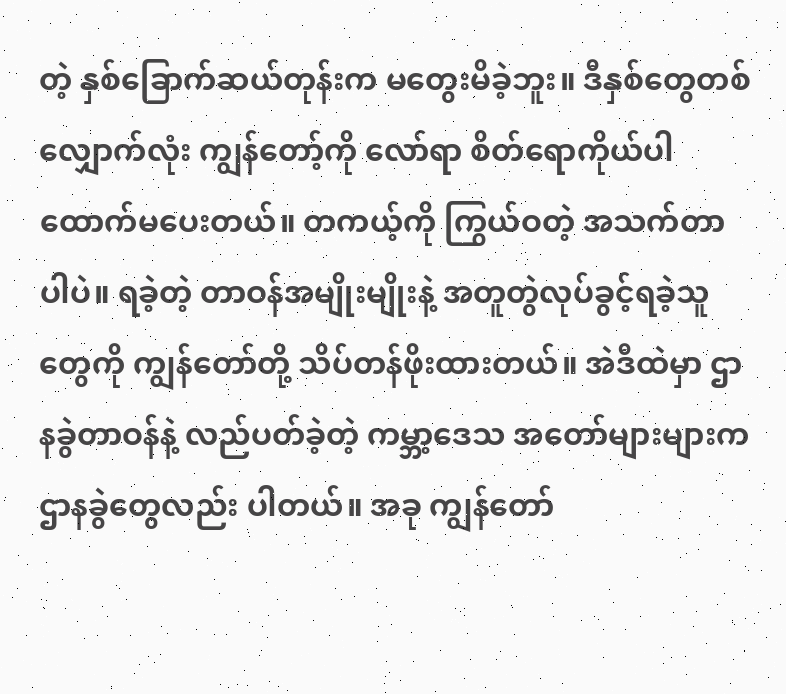တဲ့ နှစ်ခြောက်ဆယ်တုန်းက မတွေးမိခဲ့ဘူး။ ဒီနှစ်တွေတစ်လျှောက်လုံး ကျွန်တော့်ကို လော်ရာ စိတ်ရောကိုယ်ပါ ထောက်မပေးတယ်။ တကယ့်ကို ကြွယ်ဝတဲ့ အသက်တာပါပဲ။ ရခဲ့တဲ့ တာဝန်အမျိုးမျိုးနဲ့ အတူတွဲလုပ်ခွင့်ရခဲ့သူတွေကို ကျွန်တော်တို့ သိပ်တန်ဖိုးထားတယ်။ အဲဒီထဲမှာ ဌာနခွဲတာဝန်နဲ့ လည်ပတ်ခဲ့တဲ့ ကမ္ဘာ့ဒေသ အတော်များများက ဌာနခွဲတွေလည်း ပါတယ်။ အခု ကျွန်တော်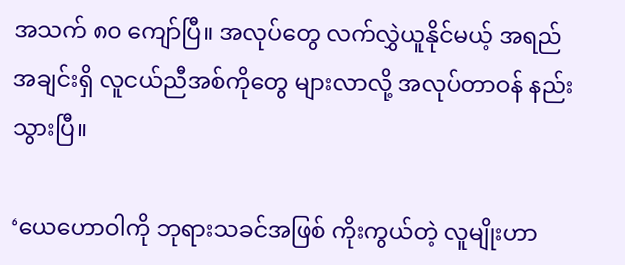အသက် ၈၀ ကျော်ပြီ။ အလုပ်တွေ လက်လွှဲယူနိုင်မယ့် အရည်အချင်းရှိ လူငယ်ညီအစ်ကိုတွေ များလာလို့ အလုပ်တာဝန် နည်းသွားပြီ။

‘ယေဟောဝါကို ဘုရားသခင်အဖြစ် ကိုးကွယ်တဲ့ လူမျိုးဟာ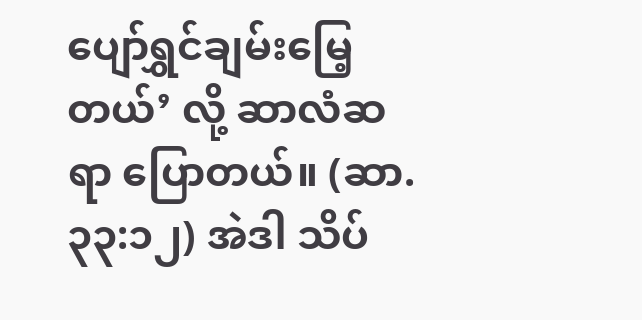ပျော်ရွှင်ချမ်းမြေ့တယ်’ လို့ ဆာလံဆရာ ပြောတယ်။ (ဆာ. ၃၃:၁၂) အဲဒါ သိပ်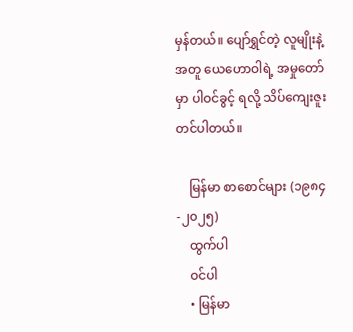မှန်တယ်။ ပျော်ရွှင်တဲ့ လူမျိုးနဲ့အတူ ယေဟောဝါရဲ့ အမှုတော်မှာ ပါဝင်ခွင့် ရလို့ သိပ်ကျေးဇူးတင်ပါတယ်။

    မြန်မာ စာစောင်များ (၁၉၈၄-၂၀၂၅)
    ထွက်ပါ
    ဝင်ပါ
    • မြန်မာ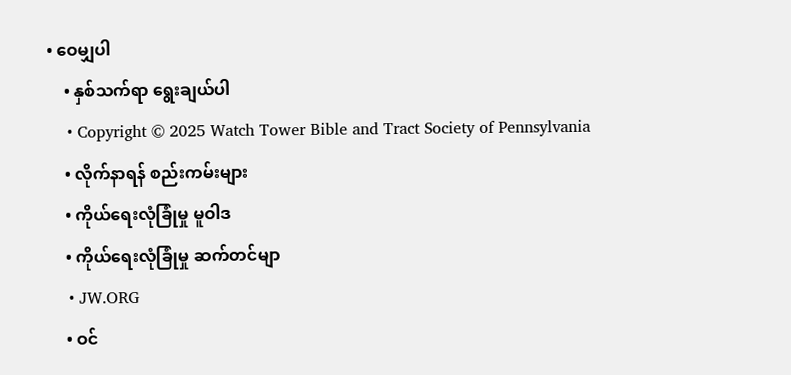• ဝေမျှပါ
    • နှစ်သက်ရာ ရွေးချယ်ပါ
    • Copyright © 2025 Watch Tower Bible and Tract Society of Pennsylvania
    • လိုက်နာရန် စည်းကမ်းများ
    • ကိုယ်ရေးလုံခြုံမှု မူဝါဒ
    • ကိုယ်ရေးလုံခြုံမှု ဆက်တင်မျာ
    • JW.ORG
    • ဝင်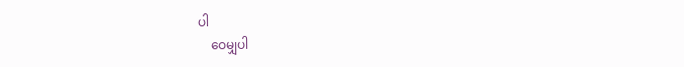ပါ
    ဝေမျှပါ